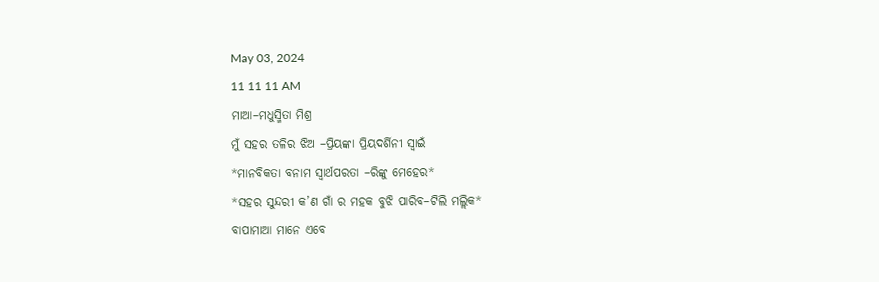May 03, 2024
11 11 11 AM
ମାଆ–ମଧୁସ୍ମିତା ମିଶ୍ର
ମୁଁ ସହର ତଳିର ଝିଅ –ପ୍ରିୟଙ୍କା ପ୍ରିୟଦର୍ଶିନୀ ସ୍ବାଇଁ
*ମାନବିକତା ବନାମ ସ୍ୱାର୍ଥପରତା –ରିଙ୍କୁ ମେହେର*
*ସହର ସୁନ୍ଦରୀ କ’ଣ ଗାଁ ର ମହକ ବୁଝି ପାରିବ–ଟିଲି ମଲ୍ଲିକ*
ବାପାମାଆ ମାନେ ଏବେ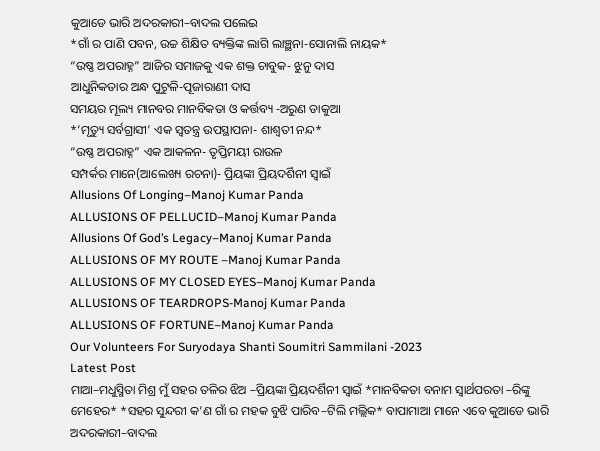କୁଆଡେ ଭାରି ଅଦରକାରୀ–ବାଦଲ ପଲେଇ
*ଗାଁ ର ପାଣି ପବନ, ଉଚ୍ଚ ଶିକ୍ଷିତ ବ୍ୟକ୍ତିଙ୍କ ଲାଗି ଲାଞ୍ଛନା-ସୋନାଲି ନାୟକ*
“ଉଷ୍ଣ ଅପରାହ୍ନ” ଆଜିର ସମାଜକୁ ଏକ ଶକ୍ତ ଚାବୁକ- ଝୁନୁ ଦାସ
ଆଧୁନିକତାର ଅନ୍ଧ ପୁଟୁଳି-ପୂଜାରାଣୀ ଦାସ
ସମୟର ମୂଲ୍ୟ ମାନବର ମାନବିକତା ଓ କର୍ତ୍ତବ୍ୟ -ଅରୁଣ ଡାକୁଆ
*’ମୃତ୍ୟୁ ସର୍ବଗ୍ରାସୀ’ ଏକ ସ୍ୱତନ୍ତ୍ର ଉପସ୍ଥାପନା- ଶାଶ୍ଵତୀ ନନ୍ଦ*
“ଉଷ୍ଣ ଅପରାହ୍ନ” ଏକ ଆକଳନ- ତୃପ୍ତିମୟୀ ରାଉଳ
ସମ୍ପର୍କର ମାନେ(ଆଲେଖ୍ୟ ରଚନା)- ପ୍ରିୟଙ୍କା ପ୍ରିୟଦର୍ଶିନୀ ସ୍ୱାଇଁ
Allusions Of Longing–Manoj Kumar Panda
ALLUSIONS OF PELLUCID–Manoj Kumar Panda
Allusions Of God’s Legacy–Manoj Kumar Panda
ALLUSIONS OF MY ROUTE –Manoj Kumar Panda
ALLUSIONS OF MY CLOSED EYES–Manoj Kumar Panda
ALLUSIONS OF TEARDROPS-Manoj Kumar Panda
ALLUSIONS OF FORTUNE–Manoj Kumar Panda
Our Volunteers For Suryodaya Shanti Soumitri Sammilani -2023
Latest Post
ମାଆ–ମଧୁସ୍ମିତା ମିଶ୍ର ମୁଁ ସହର ତଳିର ଝିଅ –ପ୍ରିୟଙ୍କା ପ୍ରିୟଦର୍ଶିନୀ ସ୍ବାଇଁ *ମାନବିକତା ବନାମ ସ୍ୱାର୍ଥପରତା –ରିଙ୍କୁ ମେହେର* *ସହର ସୁନ୍ଦରୀ କ’ଣ ଗାଁ ର ମହକ ବୁଝି ପାରିବ–ଟିଲି ମଲ୍ଲିକ* ବାପାମାଆ ମାନେ ଏବେ କୁଆଡେ ଭାରି ଅଦରକାରୀ–ବାଦଲ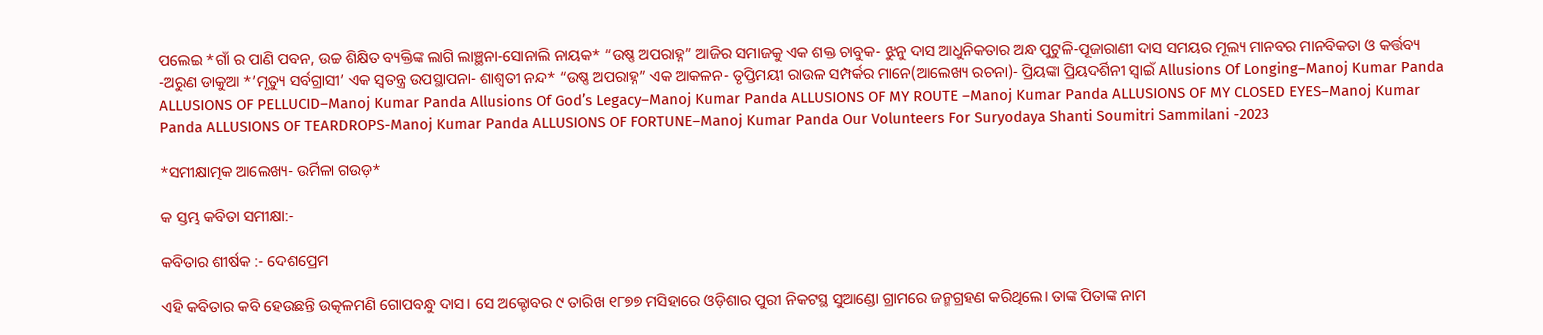ପଲେଇ *ଗାଁ ର ପାଣି ପବନ, ଉଚ୍ଚ ଶିକ୍ଷିତ ବ୍ୟକ୍ତିଙ୍କ ଲାଗି ଲାଞ୍ଛନା-ସୋନାଲି ନାୟକ* “ଉଷ୍ଣ ଅପରାହ୍ନ” ଆଜିର ସମାଜକୁ ଏକ ଶକ୍ତ ଚାବୁକ- ଝୁନୁ ଦାସ ଆଧୁନିକତାର ଅନ୍ଧ ପୁଟୁଳି-ପୂଜାରାଣୀ ଦାସ ସମୟର ମୂଲ୍ୟ ମାନବର ମାନବିକତା ଓ କର୍ତ୍ତବ୍ୟ -ଅରୁଣ ଡାକୁଆ *’ମୃତ୍ୟୁ ସର୍ବଗ୍ରାସୀ’ ଏକ ସ୍ୱତନ୍ତ୍ର ଉପସ୍ଥାପନା- ଶାଶ୍ଵତୀ ନନ୍ଦ* “ଉଷ୍ଣ ଅପରାହ୍ନ” ଏକ ଆକଳନ- ତୃପ୍ତିମୟୀ ରାଉଳ ସମ୍ପର୍କର ମାନେ(ଆଲେଖ୍ୟ ରଚନା)- ପ୍ରିୟଙ୍କା ପ୍ରିୟଦର୍ଶିନୀ ସ୍ୱାଇଁ Allusions Of Longing–Manoj Kumar Panda ALLUSIONS OF PELLUCID–Manoj Kumar Panda Allusions Of God’s Legacy–Manoj Kumar Panda ALLUSIONS OF MY ROUTE –Manoj Kumar Panda ALLUSIONS OF MY CLOSED EYES–Manoj Kumar Panda ALLUSIONS OF TEARDROPS-Manoj Kumar Panda ALLUSIONS OF FORTUNE–Manoj Kumar Panda Our Volunteers For Suryodaya Shanti Soumitri Sammilani -2023

*ସମୀକ୍ଷାତ୍ମକ ଆଲେଖ୍ୟ- ଉର୍ମିଳା ଗଉଡ଼*

କ ସ୍ତମ୍ଭ କବିତା ସମୀକ୍ଷା:-

କବିତାର ଶୀର୍ଷକ :- ଦେଶପ୍ରେମ

ଏହି କବିତାର କବି ହେଉଛନ୍ତି ଉତ୍କଳମଣି ଗୋପବନ୍ଧୁ ଦାସ। ସେ ଅକ୍ଟୋବର ୯ ତାରିଖ ୧୮୭୭ ମସିହାରେ ଓଡ଼ିଶାର ପୁରୀ ନିକଟସ୍ଥ ସୁଆଣ୍ଡୋ ଗ୍ରାମରେ ଜନ୍ମଗ୍ରହଣ କରିଥିଲେ। ତାଙ୍କ ପିତାଙ୍କ ନାମ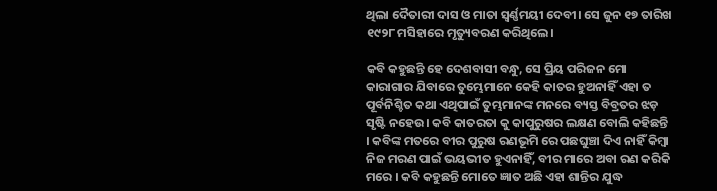ଥିଲା ଦୈତାରୀ ଦାସ ଓ ମାତା ସ୍ଵର୍ଣ୍ଣମୟୀ ଦେବୀ। ସେ ଜୁନ ୧୭ ତାରିଖ ୧୯୨୮ ମସିହାରେ ମୃତ୍ୟୁବରଣ କରିଥିଲେ।

କବି କହୁଛନ୍ତି ହେ ଦେଶବାସୀ ବନ୍ଧୁ, ସେ ପ୍ରିୟ ପରିଜନ ମୋ କାରାଗାର ଯିବାରେ ତୁମ୍ଭେମାନେ କେହି କାତର ହୁଅନାହିଁ ଏହା ତ ପୂର୍ବନିଶ୍ଚିତ କଥା ଏଥିପାଇଁ ତୁମ୍ଭମାନଙ୍କ ମନରେ ବ୍ୟସ୍ତ ବିବ୍ରତର ଝଡ଼ ସୃଷ୍ଟି ନହେଉ। କବି କାତରତା କୁ କାପୁରୁଷର ଲକ୍ଷଣ ବୋଲି କହିଛନ୍ତି । କବିଙ୍କ ମତରେ ବୀର ପୁରୁଷ ରଣଭୂମି ରେ ପଛଘୁଞ୍ଚା ଦିଏ ନାହିଁ କିମ୍ବା ନିଜ ମରଣ ପାଇଁ ଭୟଭୀତ ହୁଏନାହିଁ, ବୀର ମାରେ ଅବା ରଣ କରିକି ମରେ । କବି କହୁଛନ୍ତି ମୋତେ ଜ୍ଞାତ ଅଛି ଏହା ଶାନ୍ତିର ଯୁଦ୍ଧ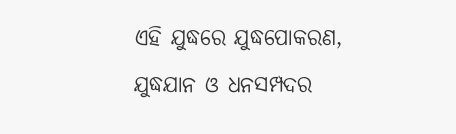ଏହି ଯୁଦ୍ଧରେ ଯୁଦ୍ଧପୋକରଣ, ଯୁଦ୍ଧଯାନ ଓ ଧନସମ୍ପଦର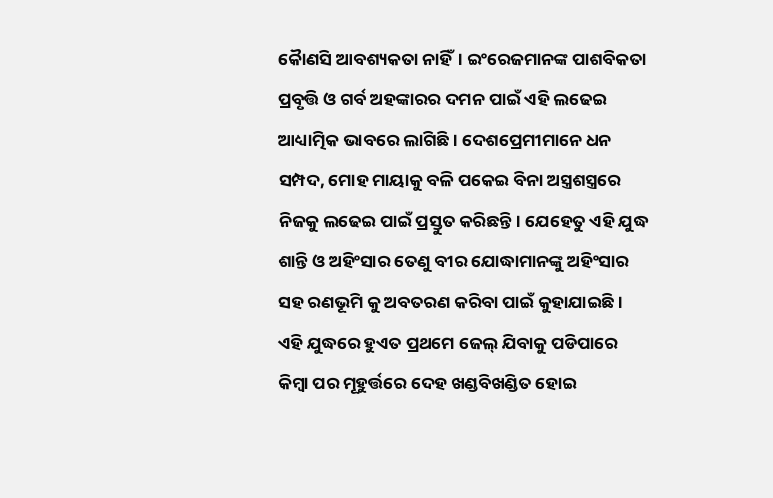କୋୖ‌ଣସି ଆବଶ୍ୟକତା ନାହିଁ। ଇଂରେଜମାନଙ୍କ ପାଶବିକତା ପ୍ରବୃତ୍ତି ଓ ଗର୍ବ ଅହଙ୍କାରର ଦମନ ପାଇଁ ଏହି ଲଢେଇ ଆଧ୍ୟାତ୍ମିକ ଭାବରେ ଲାଗିଛି। ଦେଶପ୍ରେମୀମାନେ ଧନ ସମ୍ପଦ, ମୋହ ମାୟାକୁ ବଳି ପକେଇ ବିନା ଅସ୍ତ୍ରଶସ୍ତ୍ରରେ ନିଜକୁ ଲଢେଇ ପାଇଁ ପ୍ରସ୍ତୁତ କରିଛନ୍ତି। ଯେହେତୁ ଏହି ଯୁଦ୍ଧ ଶାନ୍ତି ଓ ଅହିଂସାର ତେଣୁ ବୀର ଯୋଦ୍ଧାମାନଙ୍କୁ ଅହିଂସାର ସହ ରଣଭୂମି କୁ ଅବତରଣ କରିବା ପାଇଁ କୁହାଯାଇଛି। ଏହି ଯୁଦ୍ଧରେ ହୁଏତ ପ୍ରଥମେ ଜେଲ୍ ଯିବାକୁ ପଡିପାରେ କିମ୍ବା ପର ମୂହୁର୍ତ୍ତରେ ଦେହ ଖଣ୍ଡବିଖଣ୍ଡିତ ହୋଇ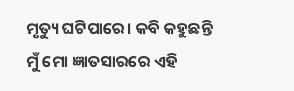ମୃତ୍ୟୁ ଘଟିପାରେ। କବି କହୁଛନ୍ତି ମୁଁ ମୋ ଜ୍ଞାତସାରରେ ଏହି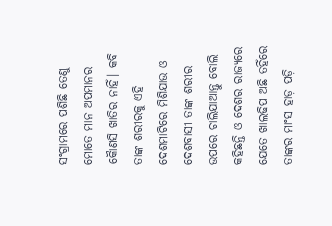ସଂଗ୍ରାମରେ ପଶିଛି ତେଣୁ ମୋତେ ମାନ ଅପମାନର କୋୖଣସି ଖାତିର ନାହିଁ। କବି ତାଙ୍କ ଶରୀରକୁ ଏହି ଦେଶମାଟିରେ ମିଶିଯାଉ ଓ ଦେଶବାସୀ ତାଙ୍କ ଶରୀର ଉପରେ ଚାଲିଯାଆନ୍ତୁ ବୋଲି କହିଛନ୍ତି ଓ ଦେଶର ରାଜ୍ୟରେ ଯେତେ ଖାଲଢିପ ଅଛି ତହିଁରେ ତାଙ୍କର ମାଂସ ହାଡ଼ ପଡ଼ି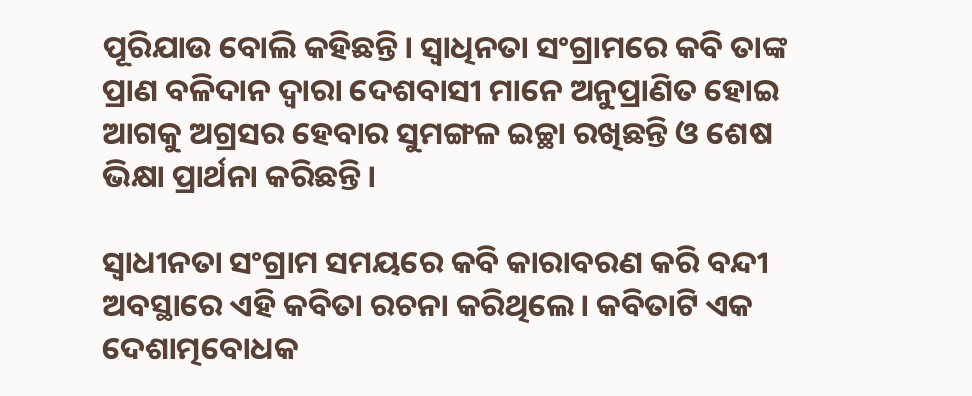ପୂରିଯାଉ ବୋଲି କହିଛନ୍ତି। ସ୍ବାଧିନତା ସଂଗ୍ରାମରେ କବି ତାଙ୍କ ପ୍ରାଣ ବଳିଦାନ ଦ୍ଵାରା ଦେଶବାସୀ ମାନେ ଅନୁପ୍ରାଣିତ ହୋଇ ଆଗକୁ ଅଗ୍ରସର ହେବାର ସୁମଙ୍ଗଳ ଇଚ୍ଛା ରଖିଛନ୍ତି ଓ ଶେଷ ଭିକ୍ଷା ପ୍ରାର୍ଥନା କରିଛନ୍ତି।

ସ୍ବାଧୀନତା ସଂଗ୍ରାମ ସମୟରେ କବି କାରାବରଣ କରି ବନ୍ଦୀ ଅବସ୍ଥାରେ ଏହି କବିତା ରଚନା କରିଥିଲେ। କବିତାଟି ଏକ ଦେଶାତ୍ମବୋଧକ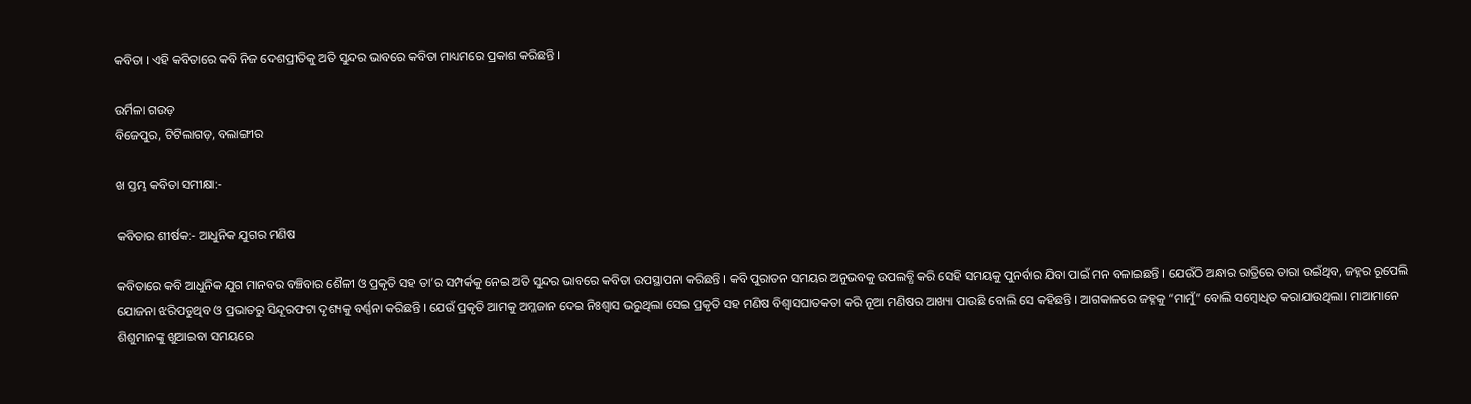କବିତା । ଏହି କବିତାରେ କବି ନିଜ ଦେଶପ୍ରୀତିକୁ ଅତି ସୁନ୍ଦର ଭାବରେ କବିତା ମାଧ୍ୟମରେ ପ୍ରକାଶ କରିଛନ୍ତି ।

ଉର୍ମିଳା ଗଉଡ଼
ବିଜେପୁର, ଟିଟିଲାଗଡ଼, ବଲାଙ୍ଗୀର

ଖ ସ୍ତମ୍ଭ କବିତା ସମୀକ୍ଷା:-

କବିତାର ଶୀର୍ଷକ:- ଆଧୁନିକ ଯୁଗର ମଣିଷ

କବିତାରେ କବି ଆଧୁନିକ ଯୁଗ ମାନବର ବଞ୍ଚିବାର ଶୈଳୀ ଓ ପ୍ରକୃତି ସହ ତା’ର ସମ୍ପର୍କକୁ ନେଇ ଅତି ସୁନ୍ଦର ଭାବରେ କବିତା ଉପସ୍ଥାପନା କରିଛନ୍ତି । କବି ପୁରାତନ ସମୟର ଅନୁଭବକୁ ଉପଲବ୍ଧି କରି ସେହି ସମୟକୁ ପୁନର୍ବାର ଯିବା ପାଇଁ ମନ ବଳାଇଛନ୍ତି । ଯେଉଁଠି ଅନ୍ଧାର ରାତ୍ରିରେ ତାରା ଉଇଁଥିବ, ଜହ୍ନର ରୂପେଲି ଯୋଜନା ଝରିପଡୁଥିବ ଓ ପ୍ରଭାତରୁ ସିନ୍ଦୂରଫଟା ଦୃଶ୍ୟକୁ ବର୍ଣ୍ଣନା କରିଛନ୍ତି । ଯେଉଁ ପ୍ରକୃତି ଆମକୁ ଅମ୍ଳଜାନ ଦେଇ ନିଃଶ୍ୱାସ ଭରୁଥିଲା ସେଇ ପ୍ରକୃତି ସହ ମଣିଷ ବିଶ୍ୱାସଘାତକତା କରି ନୂଆ ମଣିଷର ଆଖ୍ୟା ପାଉଛି ବୋଲି ସେ କହିଛନ୍ତି । ଆଗକାଳରେ ଜହ୍ନକୁ “ମାମୁଁ” ବୋଲି ସମ୍ବୋଧିତ କରାଯାଉଥିଲା। ମାଆମାନେ ଶିଶୁମାନଙ୍କୁ ଖୁଆଇବା ସମୟରେ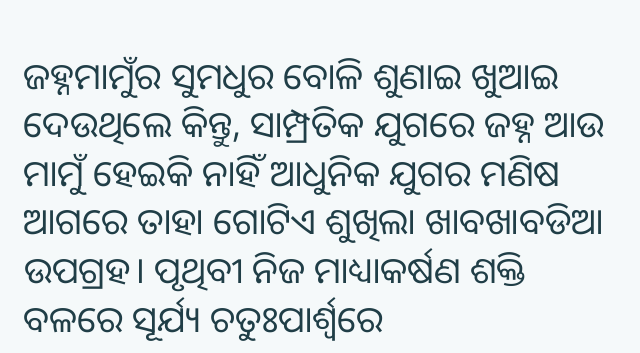ଜହ୍ନମାମୁଁର ସୁମଧୁର ବୋଳି ଶୁଣାଇ ଖୁଆଇ ଦେଉଥିଲେ କିନ୍ତୁ, ସାମ୍ପ୍ରତିକ ଯୁଗରେ ଜହ୍ନ ଆଉ ମାମୁଁ ହେଇକି ନାହିଁ ଆଧୁନିକ ଯୁଗର ମଣିଷ ଆଗରେ ତାହା ଗୋଟିଏ ଶୁଖିଲା ଖାବଖାବଡିଆ ଉପଗ୍ରହ। ପୃଥିବୀ ନିଜ ମାଧ୍ୟାକର୍ଷଣ ଶକ୍ତି ବଳରେ ସୂର୍ଯ୍ୟ ଚତୁଃପାର୍ଶ୍ଵରେ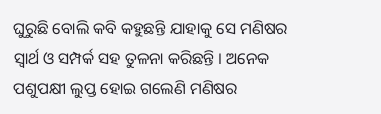ଘୁରୁଛି ବୋଲି କବି କହୁଛନ୍ତି ଯାହାକୁ ସେ ମଣିଷର ସ୍ବାର୍ଥ ଓ ସମ୍ପର୍କ ସହ ତୁଳନା କରିଛନ୍ତି ‌‌। ଅନେକ ପଶୁପକ୍ଷୀ ଲୁପ୍ତ ହୋଇ ଗଲେଣି ମଣିଷର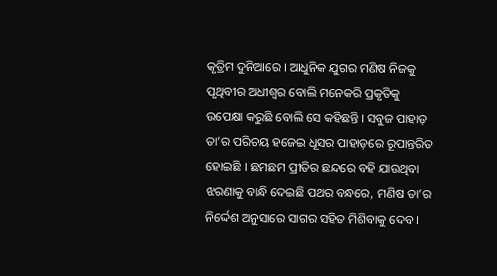କୃତ୍ରିମ ଦୁନିଆରେ । ଆଧୁନିକ ଯୁଗର ମଣିଷ ନିଜକୁ ପୃଥିବୀର ଅଧୀଶ୍ଵର ବୋଲି ମନେକରି ପ୍ରକୃତିକୁ ଉପେକ୍ଷା କରୁଛି ବୋଲି ସେ କହିଛନ୍ତି । ସବୁଜ ପାହାଡ଼ ତା’ର ପରିଚୟ ହଜେଇ ଧୂସର ପାହାଡ଼ରେ ରୂପାନ୍ତରିତ ହୋଇଛି । ଛମଛମ ପ୍ରୀତିର ଛନ୍ଦରେ ବହି ଯାଉଥିବା ଝରଣାକୁ ବାନ୍ଧି ଦେଇଛି ପଥର ବନ୍ଧରେ, ମଣିଷ ତା’ର ନିର୍ଦ୍ଦେଶ ଅନୁସାରେ ସାଗର ସହିତ ମିଶିବାକୁ ଦେବ ।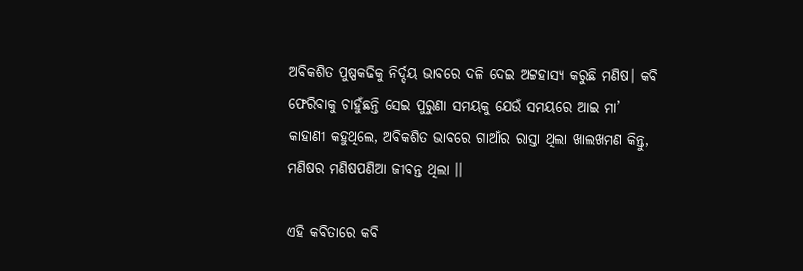ଅବିକଶିତ ପୁଷ୍ପକଢିକୁ ନିର୍ଦ୍ଦୟ ଭାବରେ ଦଳି ଦେଇ ଅଟ୍ଟହାସ୍ୟ କରୁଛି ମଣିଷ। କବି ଫେରିବାକୁ ଚାହୁଁଛନ୍ତି ସେଇ ପୁରୁଣା ସମୟକୁ ଯେଉଁ ସମୟରେ ଆଇ ମା’ କାହାଣୀ କହୁଥିଲେ, ଅବିକଶିତ ଭାବରେ ଗାଆଁର ରାସ୍ତା ଥିଲା ଖାଲଖମଣ କିନ୍ତୁ, ମଣିଷର ମଣିଷପଣିଆ ଜୀବନ୍ତ ଥିଲା ।।

ଏହି କବିତାରେ କବି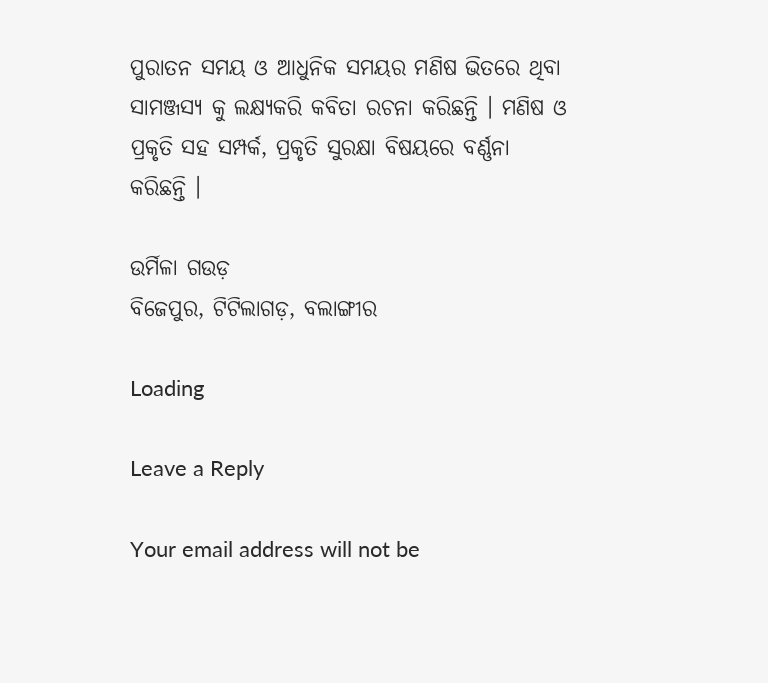ପୁରାତନ ସମୟ ଓ ଆଧୁନିକ ସମୟର ମଣିଷ ଭିତରେ ଥିବା ସାମଞ୍ଜସ୍ୟ କୁ ଲକ୍ଷ୍ୟକରି କବିତା ରଚନା କରିଛନ୍ତି । ମଣିଷ ଓ ପ୍ରକୃତି ସହ ସମ୍ପର୍କ, ପ୍ରକୃତି ସୁରକ୍ଷା ବିଷୟରେ ବର୍ଣ୍ଣନା କରିଛନ୍ତି ।

ଉର୍ମିଳା ଗଉଡ଼
ବିଜେପୁର, ଟିଟିଲାଗଡ଼, ବଲାଙ୍ଗୀର

Loading

Leave a Reply

Your email address will not be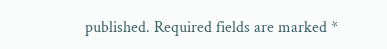published. Required fields are marked *